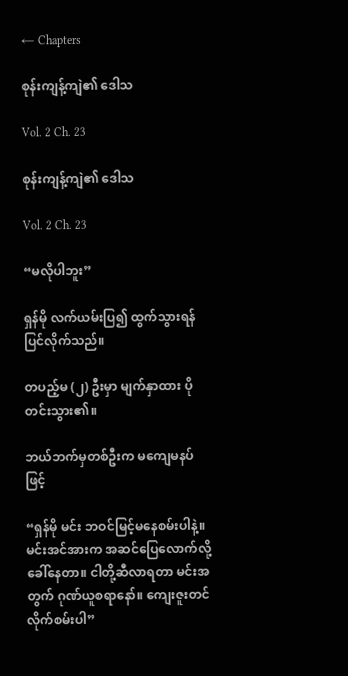← Chapters

စုန်းကျန့်ကျဲ၏ ဒေါသ

Vol. 2 Ch. 23

စုန်းကျန့်ကျဲ၏ ဒေါသ

Vol. 2 Ch. 23

“မလိုပါဘူး”

ရှန်မို လက်ယမ်းပြ၍ ထွက်သွားရန် ပြင်လိုက်သည်။

တပည့်မ (၂) ဦးမှာ မျက်နှာထား ပိုတင်းသွား၏။

ဘယ်ဘက်မှတစ်ဦးက မကျေမနပ်ဖြင့်

“ရှန်မို မင်း ဘဝင်မြင့်မနေစမ်းပါနဲ့။ မင်းအင်အားက အဆင်ပြေလောက်လို့ ခေါ်နေတာ။ ငါတို့ဆီလာရတာ မင်းအတွက် ဂုဏ်ယူစရာနော်။ ကျေးဇူးတင်လိုက်စမ်းပါ”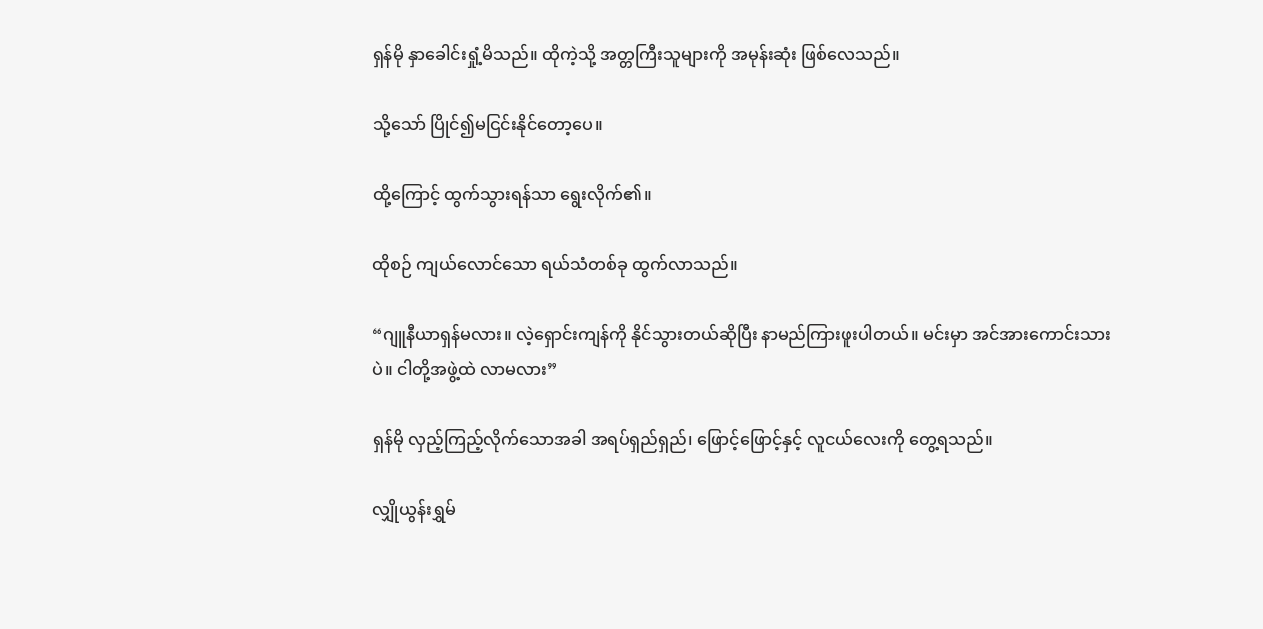ရှန်မို နှာခေါင်းရှုံ့မိသည်။ ထိုကဲ့သို့ အတ္တကြီးသူများကို အမုန်းဆုံး ဖြစ်လေသည်။

သို့သော် ပြိုင်၍မငြင်းနိုင်တော့ပေ။

ထို့ကြောင့် ထွက်သွားရန်သာ ရွေးလိုက်၏။

ထိုစဉ် ကျယ်လောင်သော ရယ်သံတစ်ခု ထွက်လာသည်။

“ဂျူနီယာရှန်မလား။ လဲ့ရှောင်းကျန်ကို နိုင်သွားတယ်ဆိုပြီး နာမည်ကြားဖူးပါတယ်။ မင်းမှာ အင်အားကောင်းသားပဲ။ ငါတို့အဖွဲ့ထဲ လာမလား”

ရှန်မို လှည့်ကြည့်လိုက်သောအခါ အရပ်ရှည်ရှည်၊ ဖြောင့်ဖြောင့်နှင့် လူငယ်လေးကို တွေ့ရသည်။

လျှိုယွန်းရွှမ်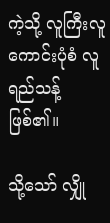ကဲ့သို့ လူကြီးလူကောင်းပုံစံ လူရည်သန့် ဖြစ်၏။

သို့သော် လျှို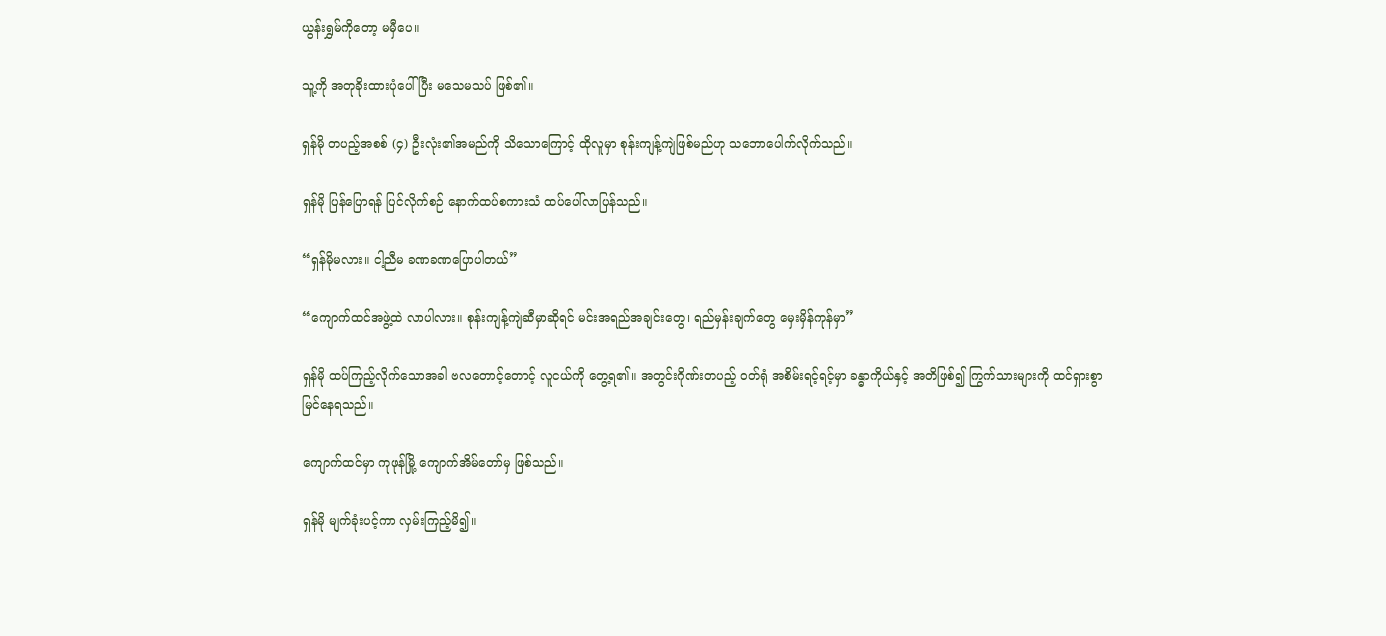ယွန်းရွှမ်ကိုတော့ မမှီပေ။

သူ့ကို အတုခိုးထားပုံပေါ်ပြီး မသေမသပ် ဖြစ်၏။

ရှန်မို တပည့်အစစ် (၄) ဦးလုံး၏အမည်ကို သိသောကြောင့် ထိုလူမှာ စုန်းကျန့်ကျဲဖြစ်မည်ဟု သဘောပေါက်လိုက်သည်။

ရှန်မို ပြန်ပြောရန် ပြင်လိုက်စဉ် နောက်ထပ်စကားသံ ထပ်ပေါ်လာပြန်သည်။

“ရှန်မိုမလား။ ငါ့ညီမ ခဏခဏပြောပါတယ်”

“ကျောက်ထင်အဖွဲ့ထဲ လာပါလား။ စုန်းကျန့်ကျဲဆီမှာဆိုရင် မင်းအရည်အချင်းတွေ၊ ရည်မှန်းချက်တွေ မှေးမှိန်ကုန်မှာ”

ရှန်မို ထပ်ကြည့်လိုက်သောအခါ ဗလတောင့်တောင့် လူငယ်ကို တွေ့ရ၏။ အတွင်းဂိုဏ်းတပည့် ဝတ်ရုံ အစိမ်းရင့်ရင့်မှာ ခန္ဓာကိုယ်နှင့် အတိဖြစ်၍ ကြွက်သားများကို ထင်ရှားစွာ မြင်နေရသည်။

ကျောက်ထင်မှာ ကုဖုန်မြို့ ကျောက်အိမ်တော်မှ ဖြစ်သည်။

ရှန်မို မျက်ခုံးပင့်ကာ လှမ်းကြည့်မိ၍။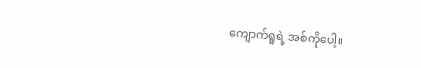ကျောက်ရူရဲ့ အစ်ကိုပေါ့။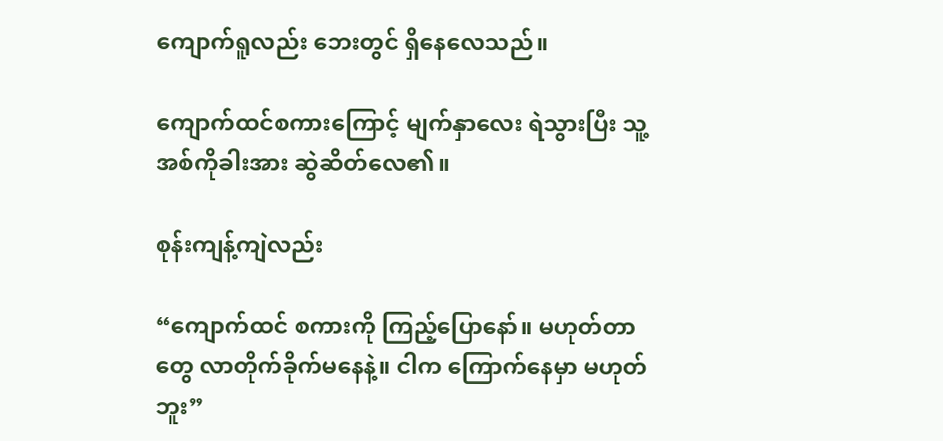ကျောက်ရူလည်း ဘေးတွင် ရှိနေလေသည်။

ကျောက်ထင်စကားကြောင့် မျက်နှာလေး ရဲသွားပြီး သူ့အစ်ကိုခါးအား ဆွဲဆိတ်လေ၏။

စုန်းကျန့်ကျဲလည်း

“ကျောက်ထင် စကားကို ကြည့်ပြောနော်။ မဟုတ်တာတွေ လာတိုက်ခိုက်မနေနဲ့။ ငါက ကြောက်နေမှာ မဟုတ်ဘူး”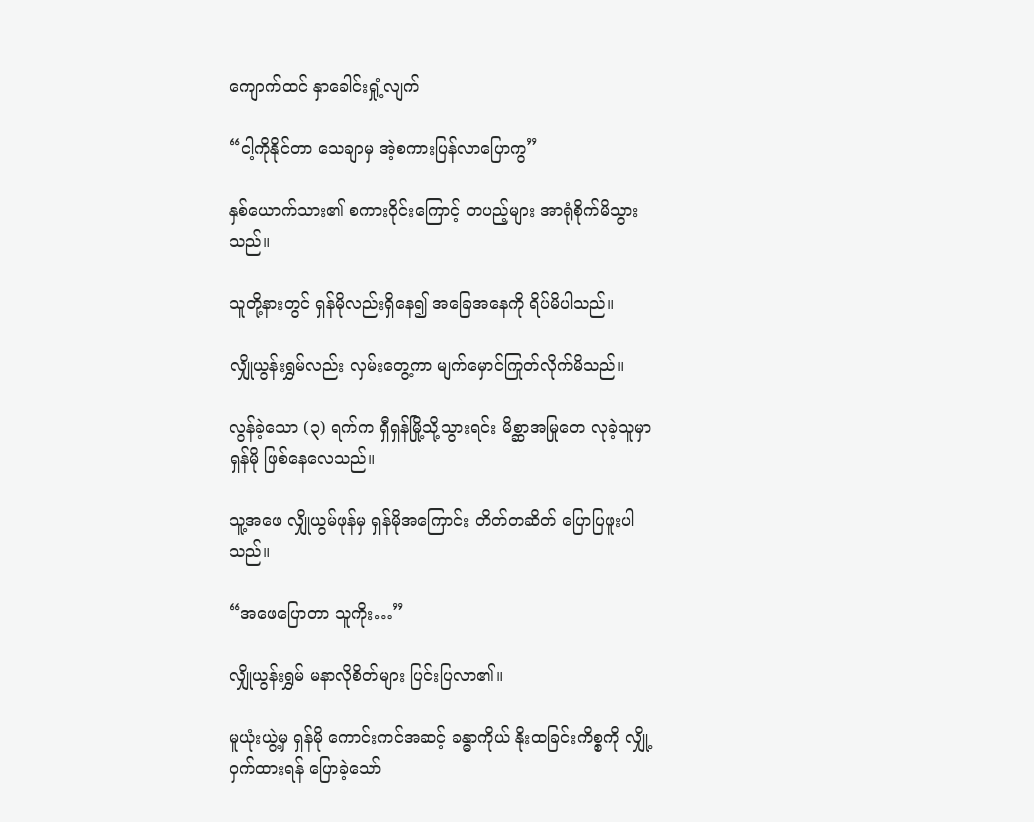ကျောက်ထင် နှာခေါင်းရှုံ့လျက်

“ငါ့ကိုနိုင်တာ သေချာမှ အဲ့စကားပြန်လာပြောကွ”

နှစ်ယောက်သား၏ စကားဝိုင်းကြောင့် တပည့်များ အာရုံစိုက်မိသွားသည်။

သူတို့နားတွင် ရှန်မိုလည်းရှိနေ၍ အခြေအနေကို ရိပ်မိပါသည်။

လျှိုယွန်းရွှမ်လည်း လှမ်းတွေ့ကာ မျက်မှောင်ကြုတ်လိုက်မိသည်။

လွန်ခဲ့သော (၃) ရက်က ရှီရှန်မြို့သို့သွားရင်း မိစ္ဆာအမြုတေ လုခဲ့သူမှာ ရှန်မို ဖြစ်နေလေသည်။

သူ့အဖေ လျှိုယွမ်ဖုန်မှ ရှန်မိုအကြောင်း တိတ်တဆိတ် ပြောပြဖူးပါသည်။

“အဖေပြောတာ သူကိုး…”

လျှိုယွန်းရွှမ် မနာလိုစိတ်များ ပြင်းပြလာ၏။

မူယုံးယွဲ့မှ ရှန်မို ကောင်းကင်အဆင့် ခန္ဓာကိုယ် နိုးထခြင်းကိစ္စကို လျှို့ဝှက်ထားရန် ပြောခဲ့သော်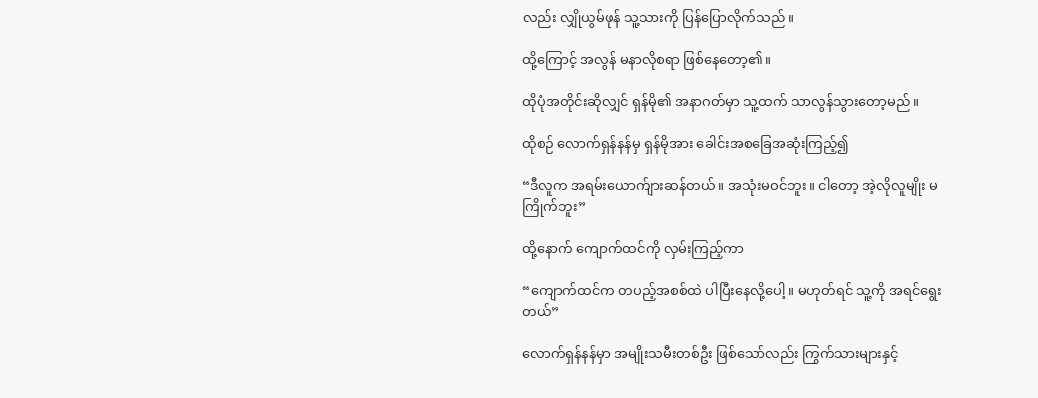လည်း လျှိုယွမ်ဖုန် သူ့သားကို ပြန်ပြောလိုက်သည်။

ထို့ကြောင့် အလွန် မနာလိုစရာ ဖြစ်နေတော့၏။

ထိုပုံအတိုင်းဆိုလျှင် ရှန်မို၏ အနာဂတ်မှာ သူ့ထက် သာလွန်သွားတော့မည်။

ထိုစဉ် လောက်ရှန်နန်မှ ရှန်မိုအား ခေါင်းအစခြေအဆုံးကြည့်၍

“ဒီလူက အရမ်းယောက်ျားဆန်တယ်။ အသုံးမဝင်ဘူး။ ငါတော့ အဲ့လိုလူမျိုး မကြိုက်ဘူး”

ထို့နောက် ကျောက်ထင်ကို လှမ်းကြည့်ကာ

“ကျောက်ထင်က တပည့်အစစ်ထဲ ပါပြီးနေလို့ပေါ့။ မဟုတ်ရင် သူ့ကို အရင်ရွေးတယ်”

လောက်ရှန်နန်မှာ အမျိုးသမီးတစ်ဦး ဖြစ်သော်လည်း ကြွက်သားများနှင့်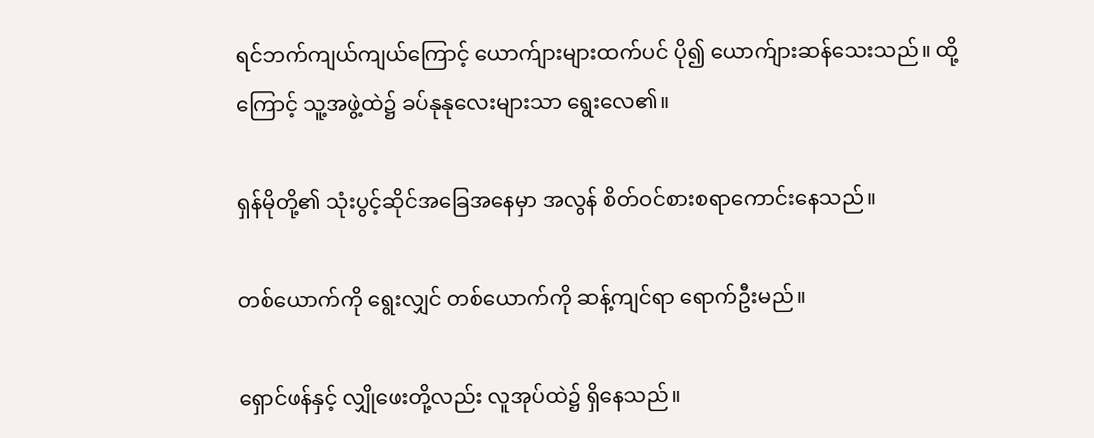ရင်ဘက်ကျယ်ကျယ်ကြောင့် ယောက်ျားများထက်ပင် ပို၍ ယောက်ျားဆန်သေးသည်။ ထို့ကြောင့် သူ့အဖွဲ့ထဲ၌ ခပ်နုနုလေးများသာ ရွေးလေ၏။

ရှန်မိုတို့၏ သုံးပွင့်ဆိုင်အခြေအနေမှာ အလွန် စိတ်ဝင်စားစရာကောင်းနေသည်။

တစ်ယောက်ကို ရွေးလျှင် တစ်ယောက်ကို ဆန့်ကျင်ရာ ရောက်ဦးမည်။

ရှောင်ဖန်နှင့် လျှိုဖေးတို့လည်း လူအုပ်ထဲ၌ ရှိနေသည်။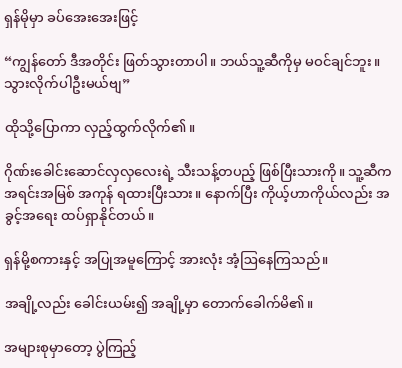ရှန်မိုမှာ ခပ်အေးအေးဖြင့်

“ကျွန်တော် ဒီအတိုင်း ဖြတ်သွားတာပါ။ ဘယ်သူ့ဆီကိုမှ မဝင်ချင်ဘူး။ သွားလိုက်ပါဦးမယ်ဗျ”

ထိုသို့ပြောကာ လှည့်ထွက်လိုက်၏။

ဂိုဏ်းခေါင်းဆောင်လှလှလေးရဲ့ သီးသန့်တပည့် ဖြစ်ပြီးသားကို။ သူ့ဆီက အရင်းအမြစ် အကုန် ရထားပြီးသား။ နောက်ပြီး ကိုယ့်ဟာကိုယ်လည်း အခွင့်အရေး ထပ်ရှာနိုင်တယ်။

ရှန်မို့စကားနှင့် အပြုအမူကြောင့် အားလုံး အံ့ဩနေကြသည်။

အချို့လည်း ခေါင်းယမ်း၍ အချို့မှာ တောက်ခေါက်မိ၏။

အများစုမှာတော့ ပွဲကြည့်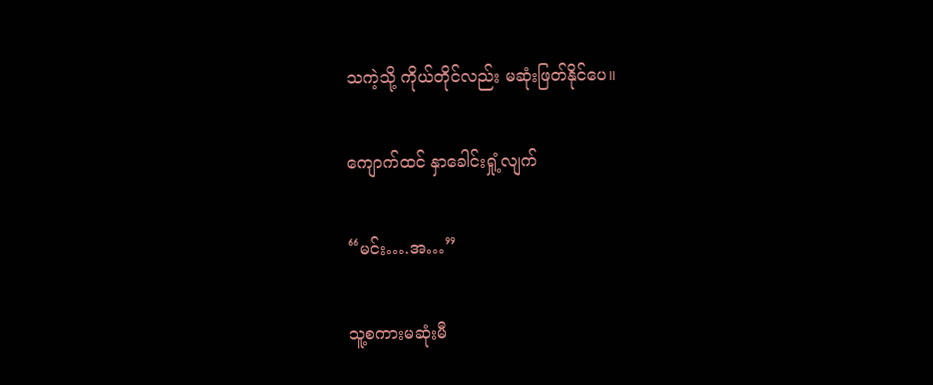သကဲ့သို့ ကိုယ်တိုင်လည်း မဆုံးဖြတ်နိုင်ပေ။

ကျောက်ထင် နှာခေါင်းရှုံ့လျက်

“မင်း….အ…”

သူ့စကားမဆုံးမီ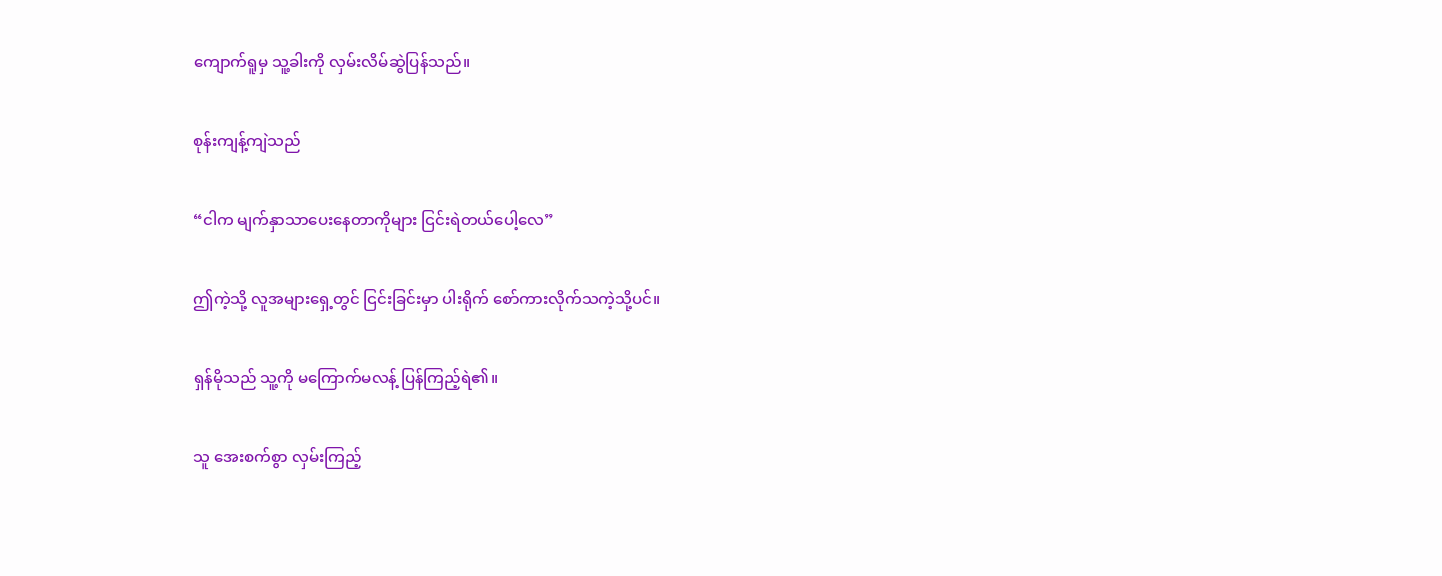ကျောက်ရူမှ သူ့ခါးကို လှမ်းလိမ်ဆွဲပြန်သည်။

စုန်းကျန့်ကျဲသည်

“ငါက မျက်နှာသာပေးနေတာကိုများ ငြင်းရဲတယ်ပေါ့လေ”

ဤကဲ့သို့ လူအများရှေ့တွင် ငြင်းခြင်းမှာ ပါးရိုက် စော်ကားလိုက်သကဲ့သို့ပင်။

ရှန်မိုသည် သူ့ကို မကြောက်မလန့် ပြန်ကြည့်ရဲ၏။

သူ အေးစက်စွာ လှမ်းကြည့်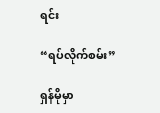ရင်း

“ရပ်လိုက်စမ်း”

ရှန်မိုမှာ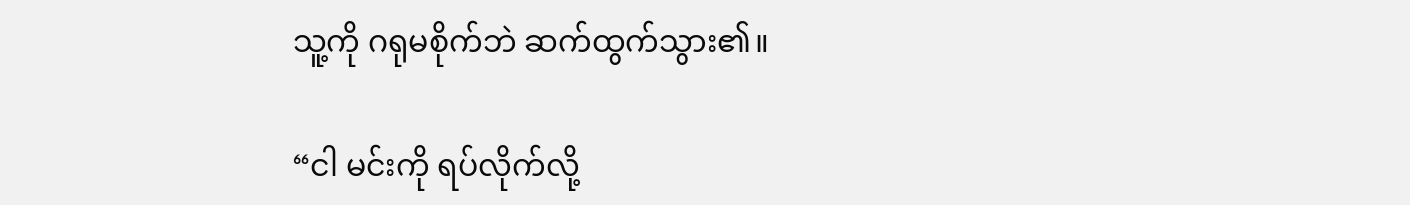သူ့ကို ဂရုမစိုက်ဘဲ ဆက်ထွက်သွား၏။

“ငါ မင်းကို ရပ်လိုက်လို့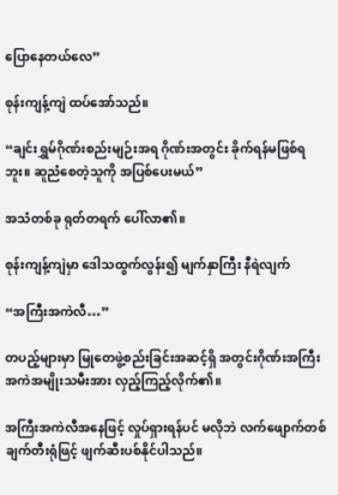ပြောနေတယ်လေ”

စုန်းကျန့်ကျဲ ထပ်အော်သည်။

“ချင်းရွှမ်ဂိုဏ်းစည်းမျဉ်းအရ ဂိုဏ်းအတွင်း ခိုက်ရန်မဖြစ်ရဘူး။ ဆူညံစေတဲ့သူကို အပြစ်ပေးမယ်”

အသံတစ်ခု ရုတ်တရက် ပေါ်လာ၏။

စုန်းကျန့်ကျဲမှာ ဒေါသထွက်လွန်း၍ မျက်နှာကြီး နီရဲလျက်

“အကြီးအကဲလီ…”

တပည့်များမှာ မြုတေဖွဲ့စည်းခြင်းအဆင့်ရှိ အတွင်းဂိုဏ်းအကြီးအကဲအမျိုးသမီးအား လှည့်ကြည့်လိုက်၏။

အကြီးအကဲလီအနေဖြင့် လှုပ်ရှားရန်ပင် မလိုဘဲ လက်ဖျောက်တစ်ချက်တီးရုံဖြင့် ဖျက်ဆီးပစ်နိုင်ပါသည်။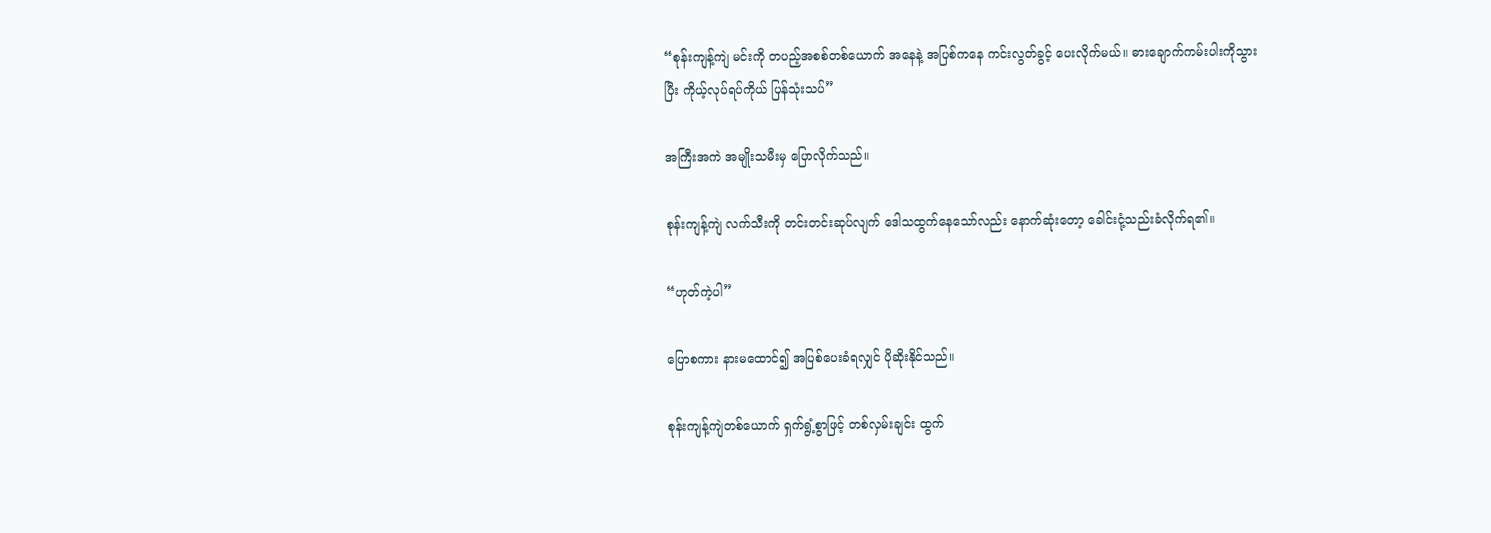“စုန်းကျန့်ကျဲ မင်းကို တပည့်အစစ်တစ်ယောက် အနေနဲ့ အပြစ်ကနေ ကင်းလွတ်ခွင့် ပေးလိုက်မယ်။ ဓားချောက်ကမ်းပါးကိုသွားပြီး ကိုယ့်လုပ်ရပ်ကိုယ် ပြန်သုံးသပ်”

အကြီးအကဲ အမျိုးသမီးမှ ပြောလိုက်သည်။

စုန်းကျန့်ကျဲ လက်သီးကို တင်းတင်းဆုပ်လျက် ဒေါသထွက်နေသော်လည်း နောက်ဆုံးတော့ ခေါင်းငုံ့သည်းခံလိုက်ရ၏။

“ဟုတ်ကဲ့ပါ”

ပြောစကား နားမထောင်၍ အပြစ်ပေးခံရလျှင် ပိုဆိုးနိုင်သည်။

စုန်းကျန့်ကျဲတစ်ယောက် ရှက်ရွံ့စွာဖြင့် တစ်လှမ်းချင်း ထွက်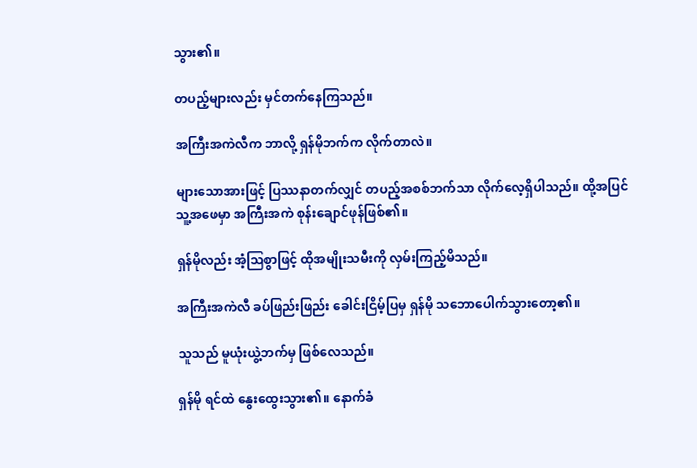သွား၏။

တပည့်များလည်း မှင်တက်နေကြသည်။

အကြီးအကဲလီက ဘာလို့ ရှန်မိုဘက်က လိုက်တာလဲ။

များသောအားဖြင့် ပြဿနာတက်လျှင် တပည့်အစစ်ဘက်သာ လိုက်လေ့ရှိပါသည်။ ထို့အပြင် သူ့အဖေမှာ အကြီးအကဲ စုန်းချောင်ဖုန်ဖြစ်၏။

ရှန်မိုလည်း အံ့ဩစွာဖြင့် ထိုအမျိုးသမီးကို လှမ်းကြည့်မိသည်။

အကြီးအကဲလီ ခပ်ဖြည်းဖြည်း ခေါင်းငြိမ့်ပြမှ ရှန်မို သဘောပေါက်သွားတော့၏။

သူသည် မူယုံးယွဲ့ဘက်မှ ဖြစ်လေသည်။

ရှန်မို ရင်ထဲ နွေးထွေးသွား၏။ နောက်ခံ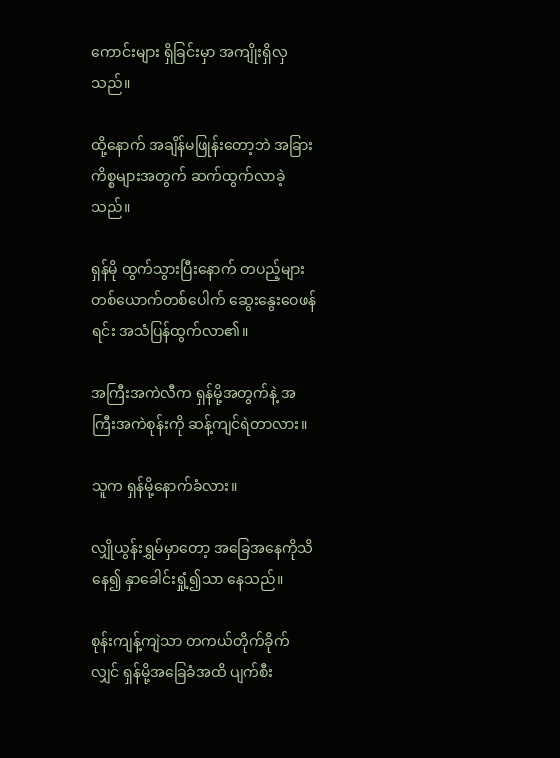ကောင်းများ ရှိခြင်းမှာ အကျိုးရှိလှသည်။

ထို့နောက် အချိန်မဖြုန်းတော့ဘဲ အခြားကိစ္စများအတွက် ဆက်ထွက်လာခဲ့သည်။

ရှန်မို ထွက်သွားပြီးနောက် တပည့်များ တစ်ယောက်တစ်ပေါက် ဆွေးနွေးဝေဖန်ရင်း အသံပြန်ထွက်လာ၏။

အကြီးအကဲလီက ရှန်မို့အတွက်နဲ့ အကြီးအကဲစုန်းကို ဆန့်ကျင်ရဲတာလား။

သူက ရှန်မို့နောက်ခံလား။

လျှိုယွန်းရွှမ်မှာတော့ အခြေအနေကိုသိနေ၍ နှာခေါင်းရှုံ့၍သာ နေသည်။

စုန်းကျန့်ကျဲသာ တကယ်တိုက်ခိုက်လျှင် ရှန်မို့အခြေခံအထိ ပျက်စီး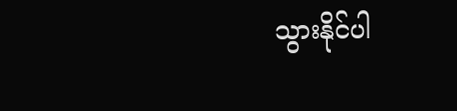သွားနိုင်ပါ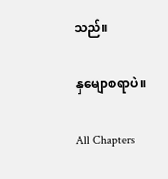သည်။

နှမျောစရာပဲ။

All Chapters